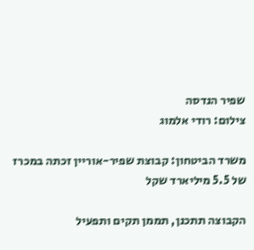שפיר הנדסה
צילום: רודי אלמוג

משרד הביטחון: קבוצת שפיר-אוריין זכתה במכרז של 5.5 מיליארד שקל

הקבוצה תתכנן, תממן תקים ותפעיל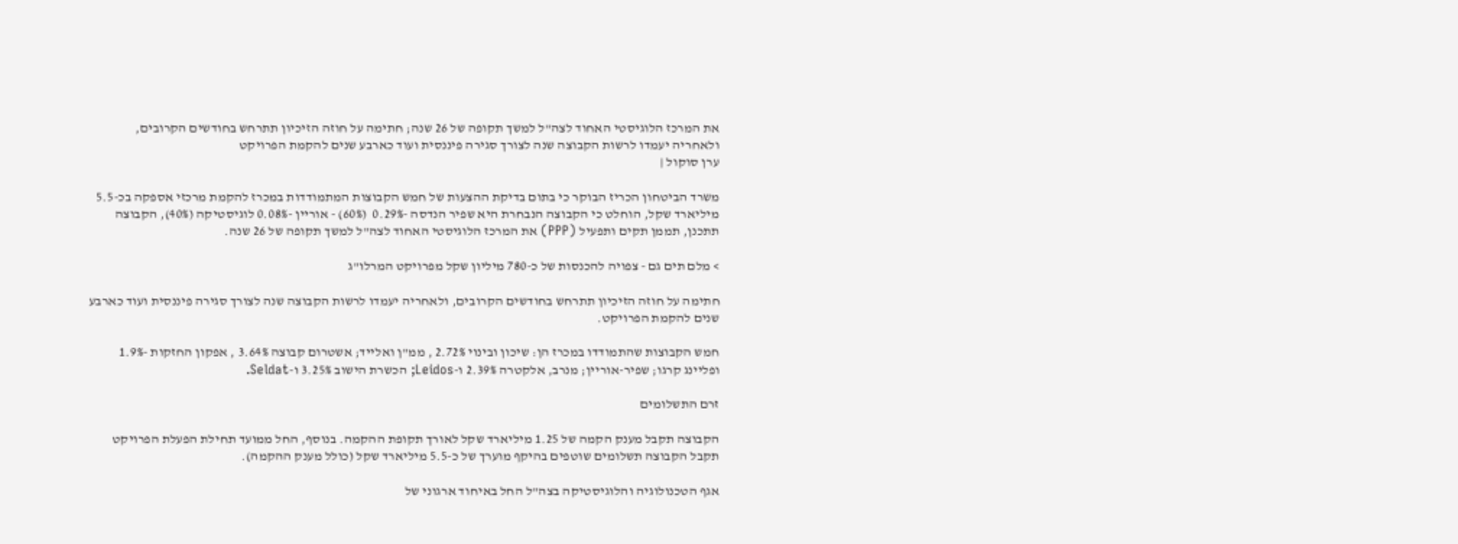את המרכז הלוגיסטי האחוד לצה"ל למשך תקופה של 26 שנה; חתימה על חוזה הזיכיון תתרחש בחודשים הקרובים, ולאחריה יעמדו לרשות הקבוצה שנה לצורך סגירה פיננסית ועוד כארבע שנים להקמת הפרויקט
ערן סוקול |

משרד הביטחון הכריז הבוקר כי בתום בדיקת ההצעות של חמש הקבוצות המתמודדות במכרז להקמת מרכזי אספקה בכ-5.5 מיליארד שקל, הוחלט כי הקבוצה הנבחרת היא שפיר הנדסה -0.29%  (60%) - אוריין -0.08% לוגיסטיקה (40%), הקבוצה תתכנן, תממן תקים ותפעיל (PPP) את המרכז הלוגיסטי האחוד לצה"ל למשך תקופה של 26 שנה.

> מלם תים גם - צפויה להכנסות של כ-780 מיליון שקל מפרויקט המרלו"ג

חתימה על חוזה הזיכיון תתרחש בחודשים הקרובים, ולאחריה יעמדו לרשות הקבוצה שנה לצורך סגירה פיננסית ועוד כארבע שנים להקמת הפרויקט.

חמש הקבוצות שהתמודדו במכרז הן: שיכון ובינוי 2.72% , ממ"ן ואלייד; אשטרום קבוצה 3.64% , אפקון החזקות -1.9% ופליינג קרגו; שפיר-אוריין; מנרב, אלקטרה 2.39% ו-Leidos; הכשרת הישוב 3.25% ו-Seldat.

זרם התשלומים

הקבוצה תקבל מענק הקמה של 1.25 מיליארד שקל לאורך תקופת ההקמה. בנוסף, החל ממועד תחילת הפעלת הפרויקט תקבל הקבוצה תשלומים שוטפים בהיקף מוערך של כ-5.5 מיליארד שקל (כולל מענק ההקמה).

אגף הטכנולוגיה והלוגיסטיקה בצה"ל החל באיחוד ארגוני של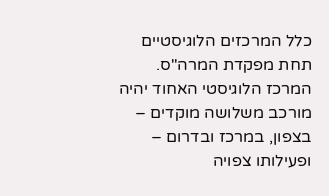כלל המרכזים הלוגיסטיים תחת מפקדת המרה"ס. המרכז הלוגיסטי האחוד יהיה מורכב משלושה מוקדים – בצפון, במרכז ובדרום – ופעילותו צפויה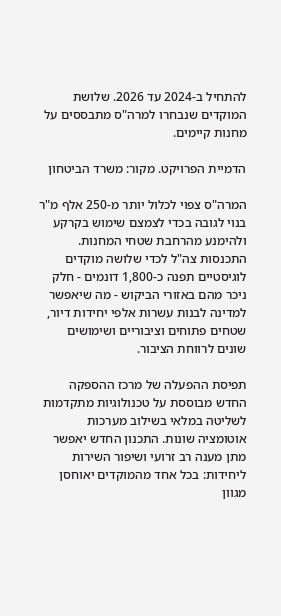להתחיל ב-2024 עד 2026. שלושת המוקדים שנבחרו למרה"ס מתבססים על מחנות קיימים.

הדמיית הפרויקט. מקור: משרד הביטחון

המרה"ס צפוי לכלול יותר מ-250 אלף מ"ר בנוי לגובה בכדי לצמצם שימוש בקרקע ולהימנע מהרחבת שטחי המחנות. התכנסות צה"ל לכדי שלושה מוקדים לוגיסטיים תפנה כ-1,800 דונמים - חלק ניכר מהם באזורי הביקוש - מה שיאפשר למדינה לבנות עשרות אלפי יחידות דיור, שטחים פתוחים וציבוריים ושימושים שונים לרווחת הציבור.

תפיסת ההפעלה של מרכז ההספקה החדש מבוססת על טכנולוגיות מתקדמות לשליטה במלאי בשילוב מערכות אוטומציה שונות. התכנון החדש יאפשר מתן מענה רב זרועי ושיפור השירות ליחידות: בכל אחד מהמוקדים יאוחסן מגוון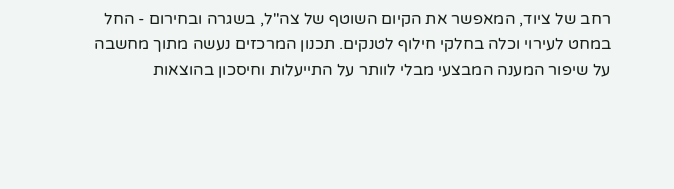רחב של ציוד, המאפשר את הקיום השוטף של צה"ל, בשגרה ובחירום - החל במחט לעירוי וכלה בחלקי חילוף לטנקים. תכנון המרכזים נעשה מתוך מחשבה על שיפור המענה המבצעי מבלי לוותר על התייעלות וחיסכון בהוצאות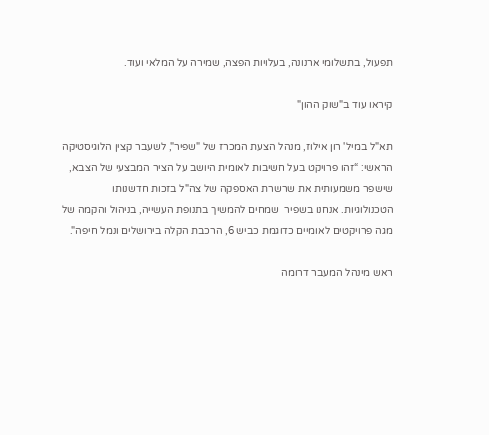תפעול, בתשלומי ארנונה, בעלויות הפצה, שמירה על המלאי ועוד.

קיראו עוד ב"שוק ההון"

תא"ל במיל' רון אילוז, מנהל הצעת המכרז של "שפיר", לשעבר קצין הלוגיסטיקה הראשי: “זהו פרויקט בעל חשיבות לאומית היושב על הציר המבצעי של הצבא, שישפר משמעותית את שרשרת האספקה של צה"ל בזכות חדשנותו הטכנולוגיות. אנחנו בשפיר  שמחים להמשיך בתנופת העשייה, בניהול והקמה של מגה פרויקטים לאומיים כדוגמת כביש 6, הרכבת הקלה בירושלים ונמל חיפה".

ראש מינהל המעבר דרומה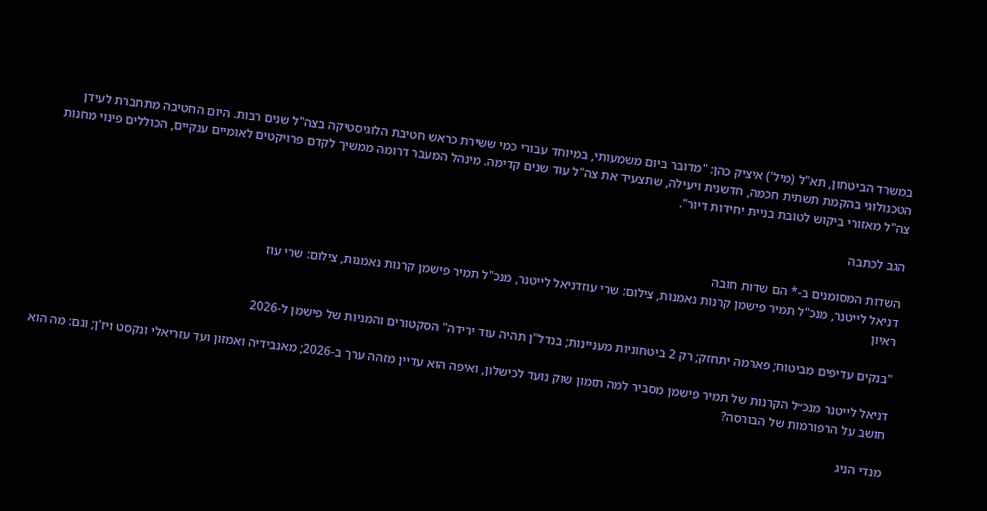במשרד הביטחון, תא"ל (מיל') איציק כהן: "מדובר ביום משמעותי, במיוחד עבורי כמי ששירת כראש חטיבת הלוגיסטיקה בצה"ל שנים רבות. היום החטיבה מתחברת לעידן הטכנולוגי בהקמת תשתית חכמה, חדשנית ויעילה, שתצעיד את צה"ל עוד שנים קדימה. מינהל המעבר דרומה ממשיך לקדם פרויקטים לאומיים ענקיים, הכוללים פינוי מחנות צה"ל מאזורי ביקוש לטובת בניית יחידות דיור".

הגב לכתבה

השדות המסומנים ב-* הם שדות חובה
דניאל לייטנר, מנכ"ל תמיר פישמן קרנות נאמנות, צילום: שרי עוזדניאל לייטנר, מנכ"ל תמיר פישמן קרנות נאמנות, צילום: שרי עוז
ראיון

"בנקים עדיפים מביטוח; פארמה יתחזק; רק 2 ביטחוניות מעניינות; בנדל"ן תהיה עוד ירידה" הסקטורים והמניות של פישמן ל-2026

דניאל לייטנר מנכ״ל הקרנות של תמיר פישמן מסביר למה תזמון שוק נועד לכישלון, ואיפה הוא עדיין מזהה ערך ב-2026; מאנבידיה ואמזון ועד עזריאלי ונקסט ויז'ן; וגם: מה הוא חושב על הרפורמות של הבורסה?

מנדי הניג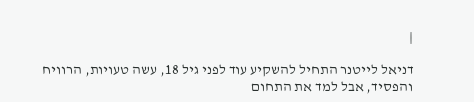|

דניאל לייטנר התחיל להשקיע עוד לפני גיל 18, עשה טעויות, הרוויח והפסיד, אבל למד את התחום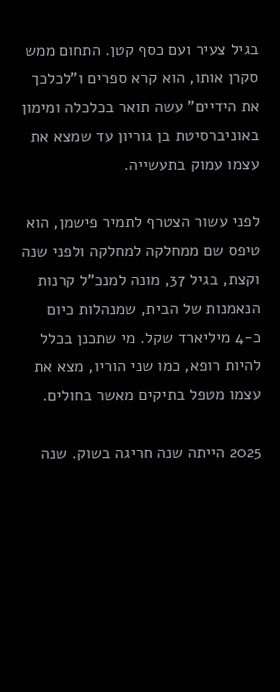בגיל צעיר ועם כסף קטן. התחום ממש סקרן אותו, הוא קרא ספרים ו"לכלכך את הידיים" עשה תואר בכלכלה ומימון באוניברסיטת בן גוריון עד שמצא את עצמו עמוק בתעשייה.

לפני עשור הצטרף לתמיר פישמן, הוא טיפס שם ממחלקה למחלקה ולפני שנה וקצת, בגיל 37, מונה למנכ"ל קרנות הנאמנות של הבית, שמנהלות כיום כ-4 מיליארד שקל. מי שתכנן בכלל להיות רופא, כמו שני הוריו, מצא את עצמו מטפל בתיקים מאשר בחולים.

2025 הייתה שנה חריגה בשוק. שנה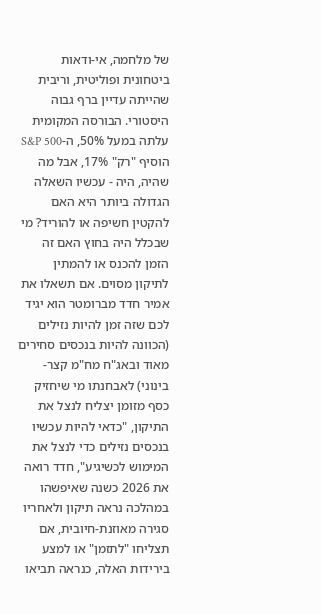של מלחמה, אי-ודאות ביטחונית ופוליטית, וריבית שהייתה עדיין ברף גבוה היסטורי. הבורסה המקומית עלתה במעל 50%, ה-S&P 500 הוסיף "רק" 17%, אבל מה שהיה, היה - עכשיו השאלה הגדולה ביותר היא האם להקטין חשיפה או להוריד? מי שבכלל היה בחוץ האם זה הזמן להכנס או להמתין לתיקון מסוים. אם תשאלו את אמיר חדד מברומטר הוא יגיד לכם שזה זמן להיות נזילים (הכוונה להיות בנכסים סחירים מאוד ובאג"ח מח"מ קצר-בינוני) לאבחנתו מי שיחזיק כסף מזומן יצליח לנצל את התיקון, "כדאי להיות עכשיו בנכסים נזילים כדי לנצל את המימוש לכשיגיע", חדד רואה את 2026 כשנה שאיפשהו במהלכה נראה תיקון ולאחריו סגירה מאוזנת-חיובית, אם תצליחו "לתזמן" או למצע בירידות האלה, כנראה תביאו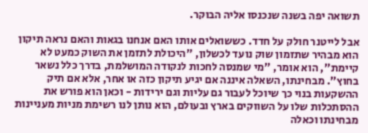תשואה יפה בשנה שנכנסו אליה הבוקר.

אבל לייטנר חולק על חדד. כששואלים אותו האם אנחנו בגאות והאם נראה תיקון הוא מבהיר שתזמון שוק נועד לכשלון, "היכולת לתזמן את השוק כמעט לא קיימת", הוא אומר, "מי שמנסה לחכות לנקודה המושלמת, בדרך כלל נשאר בחוץ". מבחינתו, השאלה איננה אם יגיע תיקון כזה או אחר, אלא אם תיק ההשקעות בנוי כך שיוכל לעבור גם עליות וגם ירידות - וכאן הוא פורש את ההסתכלות שלו על השווקים בארץ ובעולם, הוא נותן לנו רשימת מניות מעניינות מבחינתו וכאלה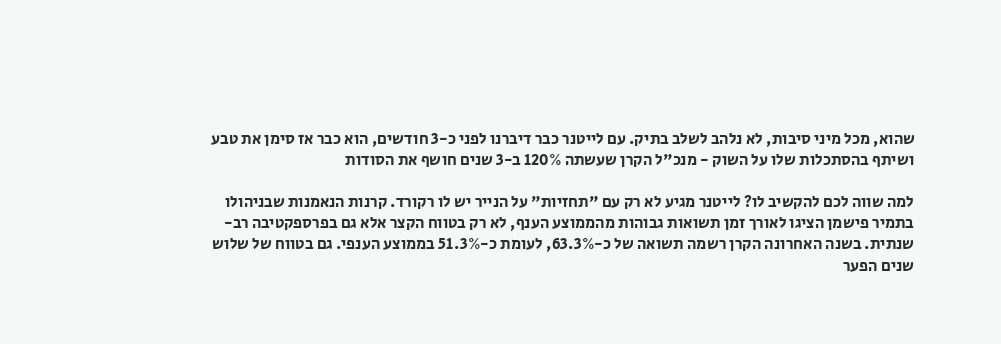שהוא, מכל מיני סיבות, לא נלהב לשלב בתיק. עם לייטנר כבר דיברנו לפני כ-3 חודשים, הוא כבר אז סימן את טבע ושיתף בהסתכלות שלו על השוק - מנכ"ל הקרן שעשתה 120% ב-3 שנים חושף את הסודות

למה שווה לכם להקשיב לו? לייטנר מגיע לא רק עם "תחזיות" על הנייר יש לו רקורד. קרנות הנאמנות שבניהולו בתמיר פישמן הציגו לאורך זמן תשואות גבוהות מהממוצע הענף, לא רק בטווח הקצר אלא גם בפרספקטיבה רב-שנתית. בשנה האחרונה הקרן רשמה תשואה של כ-63.3%, לעומת כ-51.3% בממוצע הענפי. גם בטווח של שלוש שנים הפער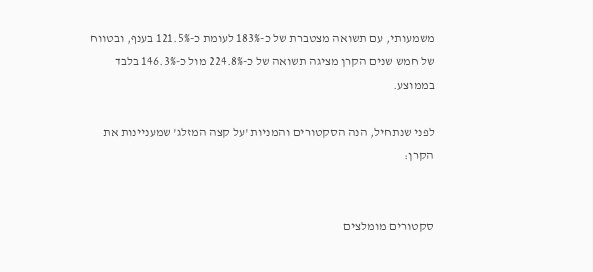משמעותי, עם תשואה מצטברת של כ-183% לעומת כ-121.5% בענף, ובטווח של חמש שנים הקרן מציגה תשואה של כ-224.8% מול כ-146.3% בלבד בממוצע.

לפני שנתחיל, הנה הסקטורים והמניות 'על קצה המזלג' שמעניינות את הקרן:


סקטורים מומלצים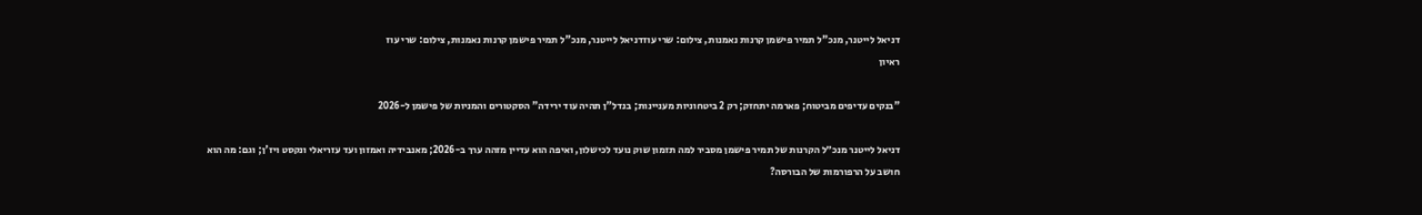דניאל לייטנר, מנכ"ל תמיר פישמן קרנות נאמנות, צילום: שרי עוזדניאל לייטנר, מנכ"ל תמיר פישמן קרנות נאמנות, צילום: שרי עוז
ראיון

"בנקים עדיפים מביטוח; פארמה יתחזק; רק 2 ביטחוניות מעניינות; בנדל"ן תהיה עוד ירידה" הסקטורים והמניות של פישמן ל-2026

דניאל לייטנר מנכ״ל הקרנות של תמיר פישמן מסביר למה תזמון שוק נועד לכישלון, ואיפה הוא עדיין מזהה ערך ב-2026; מאנבידיה ואמזון ועד עזריאלי ונקסט ויז'ן; וגם: מה הוא חושב על הרפורמות של הבורסה?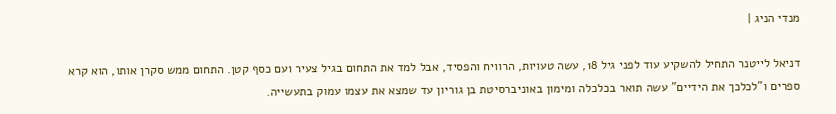מנדי הניג |

דניאל לייטנר התחיל להשקיע עוד לפני גיל 18, עשה טעויות, הרוויח והפסיד, אבל למד את התחום בגיל צעיר ועם כסף קטן. התחום ממש סקרן אותו, הוא קרא ספרים ו"לכלכך את הידיים" עשה תואר בכלכלה ומימון באוניברסיטת בן גוריון עד שמצא את עצמו עמוק בתעשייה.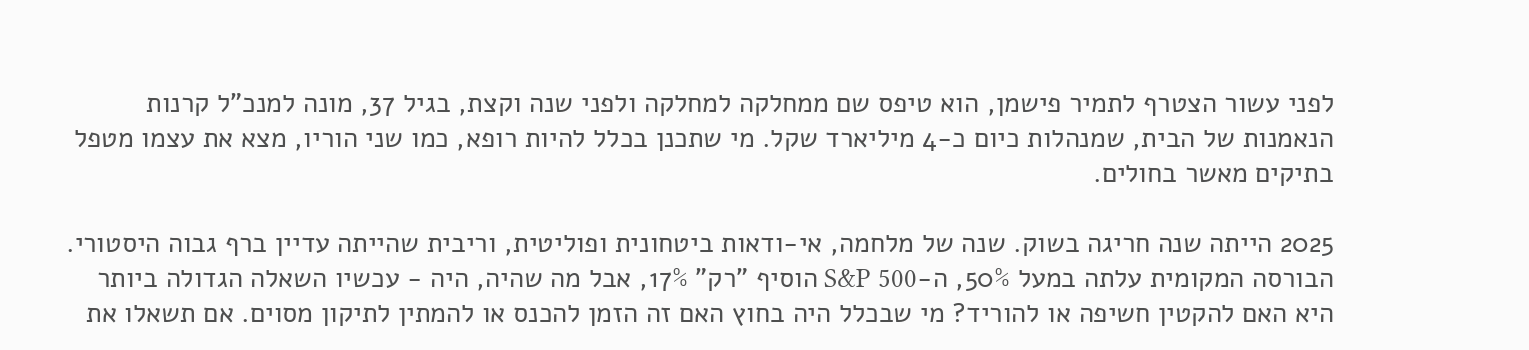לפני עשור הצטרף לתמיר פישמן, הוא טיפס שם ממחלקה למחלקה ולפני שנה וקצת, בגיל 37, מונה למנכ"ל קרנות הנאמנות של הבית, שמנהלות כיום כ-4 מיליארד שקל. מי שתכנן בכלל להיות רופא, כמו שני הוריו, מצא את עצמו מטפל בתיקים מאשר בחולים.

2025 הייתה שנה חריגה בשוק. שנה של מלחמה, אי-ודאות ביטחונית ופוליטית, וריבית שהייתה עדיין ברף גבוה היסטורי. הבורסה המקומית עלתה במעל 50%, ה-S&P 500 הוסיף "רק" 17%, אבל מה שהיה, היה - עכשיו השאלה הגדולה ביותר היא האם להקטין חשיפה או להוריד? מי שבכלל היה בחוץ האם זה הזמן להכנס או להמתין לתיקון מסוים. אם תשאלו את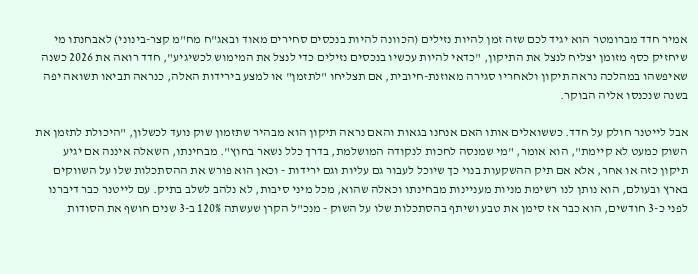אמיר חדד מברומטר הוא יגיד לכם שזה זמן להיות נזילים (הכוונה להיות בנכסים סחירים מאוד ובאג"ח מח"מ קצר-בינוני) לאבחנתו מי שיחזיק כסף מזומן יצליח לנצל את התיקון, "כדאי להיות עכשיו בנכסים נזילים כדי לנצל את המימוש לכשיגיע", חדד רואה את 2026 כשנה שאיפשהו במהלכה נראה תיקון ולאחריו סגירה מאוזנת-חיובית, אם תצליחו "לתזמן" או למצע בירידות האלה, כנראה תביאו תשואה יפה בשנה שנכנסו אליה הבוקר.

אבל לייטנר חולק על חדד. כששואלים אותו האם אנחנו בגאות והאם נראה תיקון הוא מבהיר שתזמון שוק נועד לכשלון, "היכולת לתזמן את השוק כמעט לא קיימת", הוא אומר, "מי שמנסה לחכות לנקודה המושלמת, בדרך כלל נשאר בחוץ". מבחינתו, השאלה איננה אם יגיע תיקון כזה או אחר, אלא אם תיק ההשקעות בנוי כך שיוכל לעבור גם עליות וגם ירידות - וכאן הוא פורש את ההסתכלות שלו על השווקים בארץ ובעולם, הוא נותן לנו רשימת מניות מעניינות מבחינתו וכאלה שהוא, מכל מיני סיבות, לא נלהב לשלב בתיק. עם לייטנר כבר דיברנו לפני כ-3 חודשים, הוא כבר אז סימן את טבע ושיתף בהסתכלות שלו על השוק - מנכ"ל הקרן שעשתה 120% ב-3 שנים חושף את הסודות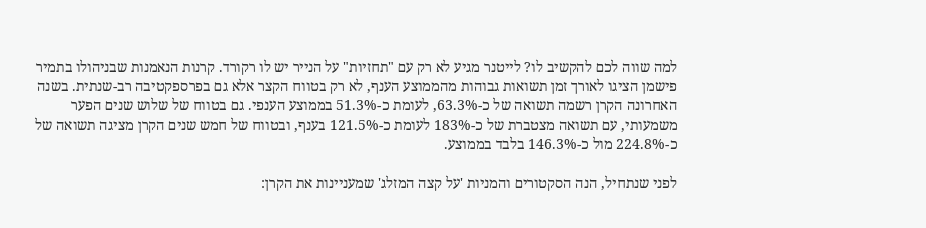למה שווה לכם להקשיב לו? לייטנר מגיע לא רק עם "תחזיות" על הנייר יש לו רקורד. קרנות הנאמנות שבניהולו בתמיר פישמן הציגו לאורך זמן תשואות גבוהות מהממוצע הענף, לא רק בטווח הקצר אלא גם בפרספקטיבה רב-שנתית. בשנה האחרונה הקרן רשמה תשואה של כ-63.3%, לעומת כ-51.3% בממוצע הענפי. גם בטווח של שלוש שנים הפער משמעותי, עם תשואה מצטברת של כ-183% לעומת כ-121.5% בענף, ובטווח של חמש שנים הקרן מציגה תשואה של כ-224.8% מול כ-146.3% בלבד בממוצע.

לפני שנתחיל, הנה הסקטורים והמניות 'על קצה המזלג' שמעניינות את הקרן: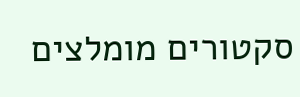סקטורים מומלצים